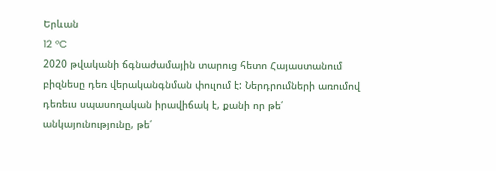Երևան
12 °C
2020 թվականի ճգնաժամային տարուց հետո Հայաստանում բիզնեսը դեռ վերականգնման փուլում է: Ներդրումների առումով դեռեւս սպասողական իրավիճակ է, քանի որ թե՛ անկայունությունը, թե՛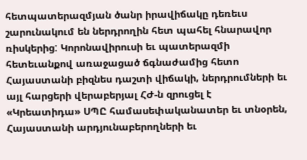հետպատերազմյան ծանր իրավիճակը դեռեւս շարունակում են ներդրողին հետ պահել հնարավոր ռիսկերից: Կորոնավիրուսի եւ պատերազմի հետեւանքով առաջացած ճգնաժամից հետո Հայաստանի բիզնես դաշտի վիճակի, ներդրումների եւ այլ հարցերի վերաբերյալ ՀԺ-ն զրուցել է «Կրեատիդա» ՍՊԸ համասեփականատեր եւ տնօրեն, Հայաստանի արդյունաբերողների եւ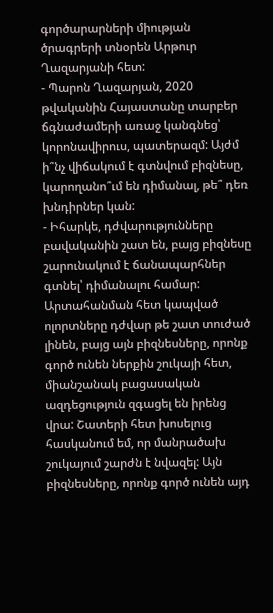գործարարների միության ծրագրերի տնօրեն Արթուր Ղազարյանի հետ:
- Պարոն Ղազարյան, 2020 թվականին Հայաստանը տարբեր ճգնաժամերի առաջ կանգնեց՝ կորոնավիրուս, պատերազմ: Այժմ ի՞նչ վիճակում է գտնվում բիզնեսը, կարողանո՞ւմ են դիմանալ, թե՞ դեռ խնդիրներ կան:
- Իհարկե, դժվարությունները բավականին շատ են, բայց բիզնեսը շարունակում է ճանապարհներ գտնել՝ դիմանալու համար: Արտահանման հետ կապված ոլորտները դժվար թե շատ տուժած լինեն, բայց այն բիզնեսները, որոնք գործ ունեն ներքին շուկայի հետ, միանշանակ բացասական ազդեցություն զգացել են իրենց վրա: Շատերի հետ խոսելուց հասկանում եմ, որ մանրածախ շուկայում շարժն է նվազել: Այն բիզնեսները, որոնք գործ ունեն այդ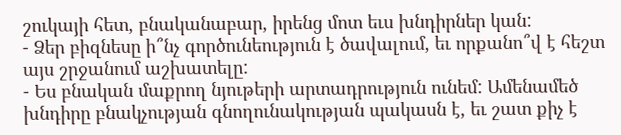շուկայի հետ, բնականաբար, իրենց մոտ եւս խնդիրներ կան:
- Ձեր բիզնեսը ի՞նչ գործունեություն է ծավալում, եւ որքանո՞վ է հեշտ այս շրջանում աշխատելը:
- Ես բնական մաքրող նյութերի արտադրություն ունեմ: Ամենամեծ խնդիրը բնակչության գնողունակության պակասն է, եւ շատ քիչ է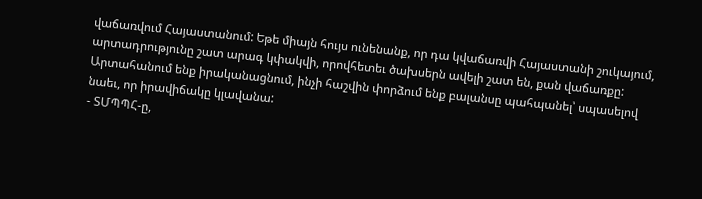վաճառվում Հայաստանում: Եթե միայն հույս ունենանք, որ դա կվաճառվի Հայաստանի շուկայում, արտադրությունը շատ արագ կփակվի, որովհետեւ ծախսերն ավելի շատ են, քան վաճառքը: Արտահանում ենք իրականացնում, ինչի հաշվին փորձում ենք բալանսը պահպանել՝ սպասելով նաեւ, որ իրավիճակը կլավանա:
- ՏՄՊՊՀ-ը,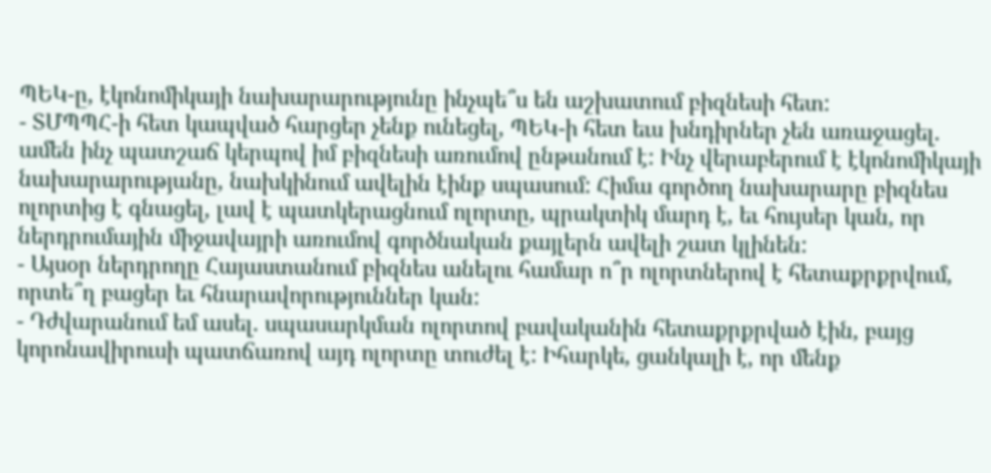ՊԵԿ-ը, էկոնոմիկայի նախարարությունը ինչպե՞ս են աշխատում բիզնեսի հետ:
- ՏՄՊՊՀ-ի հետ կապված հարցեր չենք ունեցել, ՊԵԿ-ի հետ եւս խնդիրներ չեն առաջացել. ամեն ինչ պատշաճ կերպով իմ բիզնեսի առումով ընթանում է: Ինչ վերաբերում է էկոնոմիկայի նախարարությանը, նախկինում ավելին էինք սպասում: Հիմա գործող նախարարը բիզնես ոլորտից է գնացել, լավ է պատկերացնում ոլորտը, պրակտիկ մարդ է, եւ հույսեր կան, որ ներդրումային միջավայրի առումով գործնական քայլերն ավելի շատ կլինեն:
- Այսօր ներդրողը Հայաստանում բիզնես անելու համար ո՞ր ոլորտներով է հետաքրքրվում, որտե՞ղ բացեր եւ հնարավորություններ կան:
- Դժվարանում եմ ասել. սպասարկման ոլորտով բավականին հետաքրքրված էին, բայց կորոնավիրուսի պատճառով այդ ոլորտը տուժել է: Իհարկե, ցանկալի է, որ մենք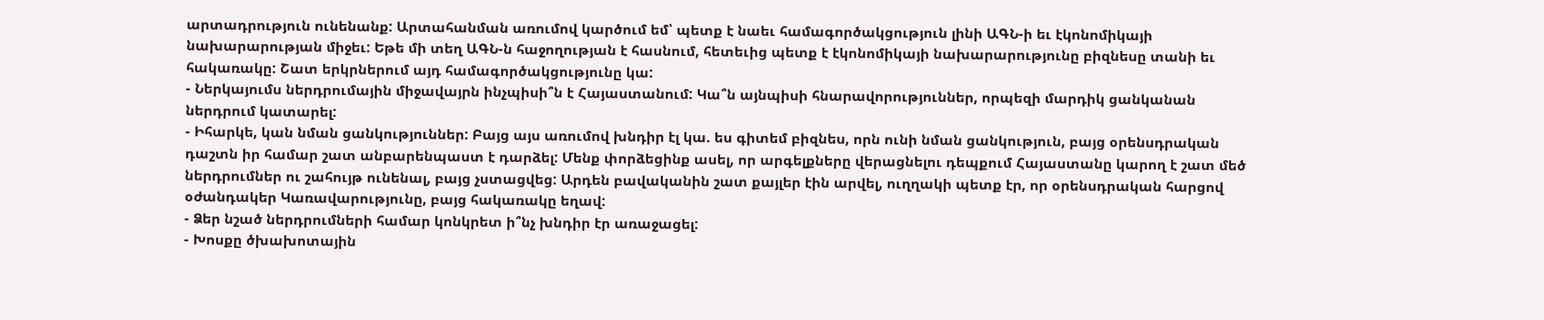արտադրություն ունենանք: Արտահանման առումով կարծում եմ՝ պետք է նաեւ համագործակցություն լինի ԱԳՆ-ի եւ էկոնոմիկայի նախարարության միջեւ: Եթե մի տեղ ԱԳՆ-ն հաջողության է հասնում, հետեւից պետք է էկոնոմիկայի նախարարությունը բիզնեսը տանի եւ հակառակը: Շատ երկրներում այդ համագործակցությունը կա:
- Ներկայումս ներդրումային միջավայրն ինչպիսի՞ն է Հայաստանում: Կա՞ն այնպիսի հնարավորություններ, որպեզի մարդիկ ցանկանան ներդրում կատարել:
- Իհարկե, կան նման ցանկություններ: Բայց այս առումով խնդիր էլ կա. ես գիտեմ բիզնես, որն ունի նման ցանկություն, բայց օրենսդրական դաշտն իր համար շատ անբարենպաստ է դարձել: Մենք փորձեցինք ասել, որ արգելքները վերացնելու դեպքում Հայաստանը կարող է շատ մեծ ներդրումներ ու շահույթ ունենալ, բայց չստացվեց: Արդեն բավականին շատ քայլեր էին արվել, ուղղակի պետք էր, որ օրենսդրական հարցով օժանդակեր Կառավարությունը, բայց հակառակը եղավ:
- Ձեր նշած ներդրումների համար կոնկրետ ի՞նչ խնդիր էր առաջացել:
- Խոսքը ծխախոտային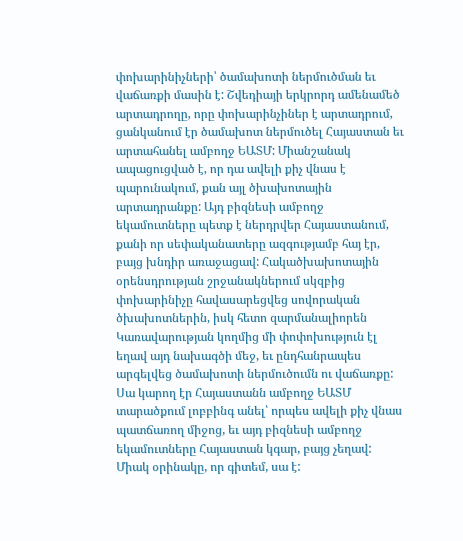փոխարինիչների՝ ծամախոտի ներմուծման եւ վաճառքի մասին է: Շվեդիայի երկրորդ ամենամեծ արտադրողը, որը փոխարինչիներ է արտադրում, ցանկանում էր ծամախոտ ներմուծել Հայաստան եւ արտահանել ամբողջ ԵԱՏՄ: Միանշանակ ապացուցված է, որ դա ավելի քիչ վնաս է պարունակում, քան այլ ծխախոտային արտադրանքը: Այդ բիզնեսի ամբողջ եկամուտները պետք է ներդրվեր Հայաստանում, քանի որ սեփականատերը ազգությամբ հայ էր, բայց խնդիր առաջացավ: Հակածխախոտային օրենսդրության շրջանակներում սկզբից փոխարինիչը հավասարեցվեց սովորական ծխախոտներին, իսկ հետո զարմանալիորեն Կառավարության կողմից մի փոփոխություն էլ եղավ այդ նախագծի մեջ, եւ ընդհանրապես արգելվեց ծամախոտի ներմուծումն ու վաճառքը: Սա կարող էր Հայաստանն ամբողջ ԵԱՏՄ տարածքում լոբբինգ անել՝ որպես ավելի քիչ վնաս պատճառող միջոց, եւ այդ բիզնեսի ամբողջ եկամուտները Հայաստան կգար, բայց չեղավ: Միակ օրինակը, որ գիտեմ, սա է: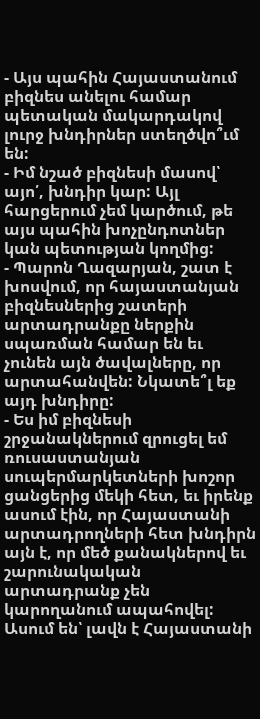- Այս պահին Հայաստանում բիզնես անելու համար պետական մակարդակով լուրջ խնդիրներ ստեղծվո՞ւմ են:
- Իմ նշած բիզնեսի մասով՝ այո՛, խնդիր կար: Այլ հարցերում չեմ կարծում, թե այս պահին խոչընդոտներ կան պետության կողմից:
- Պարոն Ղազարյան, շատ է խոսվում, որ հայաստանյան բիզնեսներից շատերի արտադրանքը ներքին սպառման համար են եւ չունեն այն ծավալները, որ արտահանվեն: Նկատե՞լ եք այդ խնդիրը:
- Ես իմ բիզնեսի շրջանակներում զրուցել եմ ռուսաստանյան սուպերմարկետների խոշոր ցանցերից մեկի հետ, եւ իրենք ասում էին, որ Հայաստանի արտադրողների հետ խնդիրն այն է, որ մեծ քանակներով եւ շարունակական արտադրանք չեն կարողանում ապահովել: Ասում են՝ լավն է Հայաստանի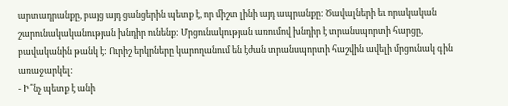արտադրանքը, բայց այդ ցանցերին պետք է, որ միշտ լինի այդ ապրանքը: Ծավալների եւ որակական շարունակականության խնդիր ունենք: Մրցունակության առումով խնդիր է տրանսպորտի հարցը, բավականին թանկ է: Ուրիշ երկրները կարողանում են էժան տրանսպորտի հաշվին ավելի մրցունակ գին առաջարկել:
- Ի՞նչ պետք է անի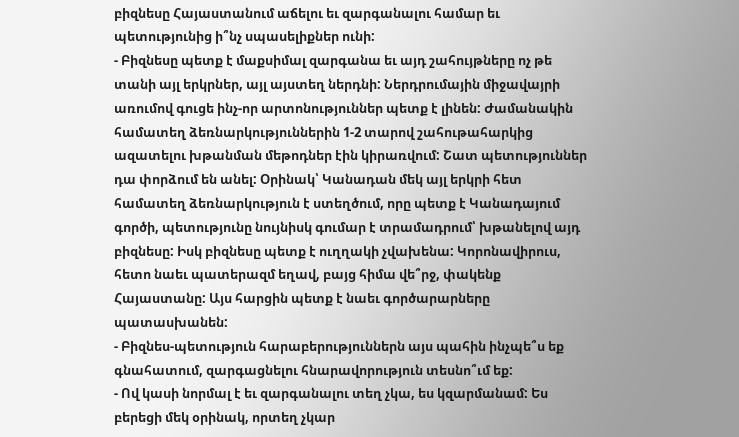բիզնեսը Հայաստանում աճելու եւ զարգանալու համար եւ պետությունից ի՞նչ սպասելիքներ ունի:
- Բիզնեսը պետք է մաքսիմալ զարգանա եւ այդ շահույթները ոչ թե տանի այլ երկրներ, այլ այստեղ ներդնի: Ներդրումային միջավայրի առումով գուցե ինչ-որ արտոնություններ պետք է լինեն: Ժամանակին համատեղ ձեռնարկություններին 1-2 տարով շահութահարկից ազատելու խթանման մեթոդներ էին կիրառվում: Շատ պետություններ դա փորձում են անել: Օրինակ՝ Կանադան մեկ այլ երկրի հետ համատեղ ձեռնարկություն է ստեղծում, որը պետք է Կանադայում գործի, պետությունը նույնիսկ գումար է տրամադրում՝ խթանելով այդ բիզնեսը: Իսկ բիզնեսը պետք է ուղղակի չվախենա: Կորոնավիրուս, հետո նաեւ պատերազմ եղավ, բայց հիմա վե՞րջ, փակենք Հայաստանը: Այս հարցին պետք է նաեւ գործարարները պատասխանեն:
- Բիզնես-պետություն հարաբերություններն այս պահին ինչպե՞ս եք գնահատում, զարգացնելու հնարավորություն տեսնո՞ւմ եք:
- Ով կասի նորմալ է եւ զարգանալու տեղ չկա, ես կզարմանամ: Ես բերեցի մեկ օրինակ, որտեղ չկար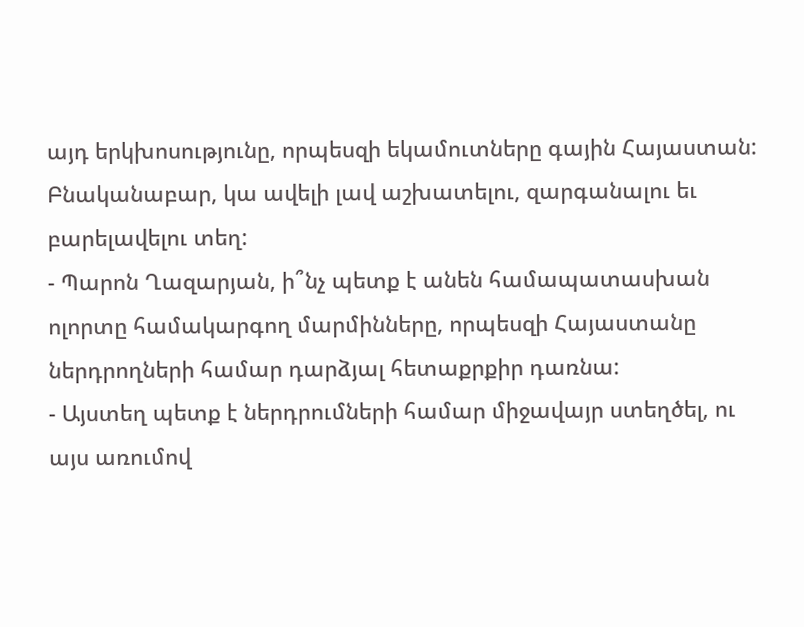այդ երկխոսությունը, որպեսզի եկամուտները գային Հայաստան: Բնականաբար, կա ավելի լավ աշխատելու, զարգանալու եւ բարելավելու տեղ:
- Պարոն Ղազարյան, ի՞նչ պետք է անեն համապատասխան ոլորտը համակարգող մարմինները, որպեսզի Հայաստանը ներդրողների համար դարձյալ հետաքրքիր դառնա:
- Այստեղ պետք է ներդրումների համար միջավայր ստեղծել, ու այս առումով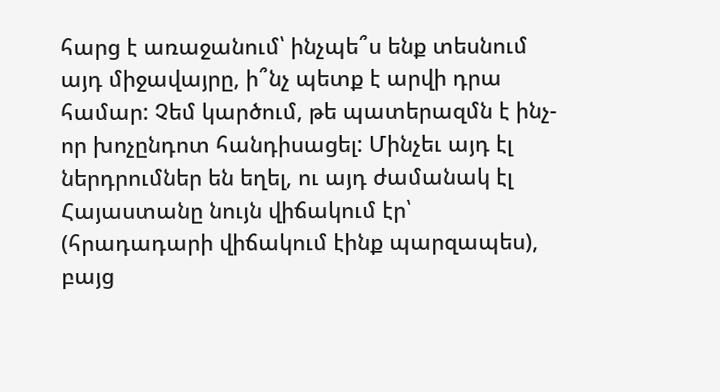հարց է առաջանում՝ ինչպե՞ս ենք տեսնում այդ միջավայրը, ի՞նչ պետք է արվի դրա համար: Չեմ կարծում, թե պատերազմն է ինչ-որ խոչընդոտ հանդիսացել: Մինչեւ այդ էլ ներդրումներ են եղել, ու այդ ժամանակ էլ Հայաստանը նույն վիճակում էր՝ (հրադադարի վիճակում էինք պարզապես), բայց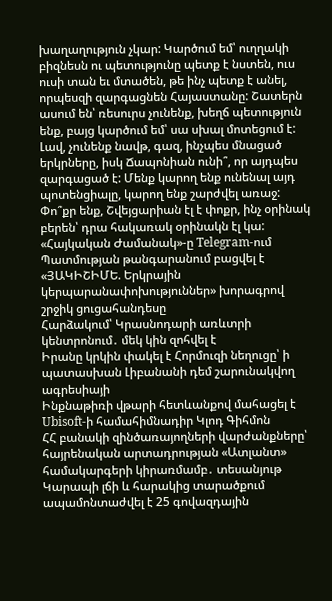խաղաղություն չկար: Կարծում եմ՝ ուղղակի բիզնեսն ու պետությունը պետք է նստեն, ուս ուսի տան եւ մտածեն, թե ինչ պետք է անել, որպեսզի զարգացնեն Հայաստանը: Շատերն ասում են՝ ռեսուրս չունենք, խեղճ պետություն ենք, բայց կարծում եմ՝ սա սխալ մոտեցում է: Լավ, չունենք նավթ, գազ, ինչպես մնացած երկրները, իսկ Ճապոնիան ունի՞, որ այդպես զարգացած է: Մենք կարող ենք ունենալ այդ պոտենցիալը, կարող ենք շարժվել առաջ: Փո՞քր ենք, Շվեյցարիան էլ է փոքր, ինչ օրինակ բերեն՝ դրա հակառակ օրինակն էլ կա:
«Հայկական Ժամանակ»-ը Telegram-ում
Պատմության թանգարանում բացվել է «ՅԱԿԻՇԻՄԵ. Երկրային կերպարանափոխություններ» խորագրով շրջիկ ցուցահանդեսը
Հարձակում՝ Կրասնոդարի առևտրի կենտրոնում․ մեկ կին զոհվել է
Իրանը կրկին փակել է Հորմուզի նեղուցը՝ ի պատասխան Լիբանանի դեմ շարունակվող ագրեսիայի
Ինքնաթիռի վթարի հետևանքով մահացել է Ubisoft-ի համահիմնադիր Կլոդ Գիհմոն
ՀՀ բանակի զինծառայողների վարժանքները՝ հայրենական արտադրության «Ատլանտ» համակարգերի կիրառմամբ․ տեսանյութ
Կարապի լճի և հարակից տարածքում ապամոնտաժվել է 25 գովազդային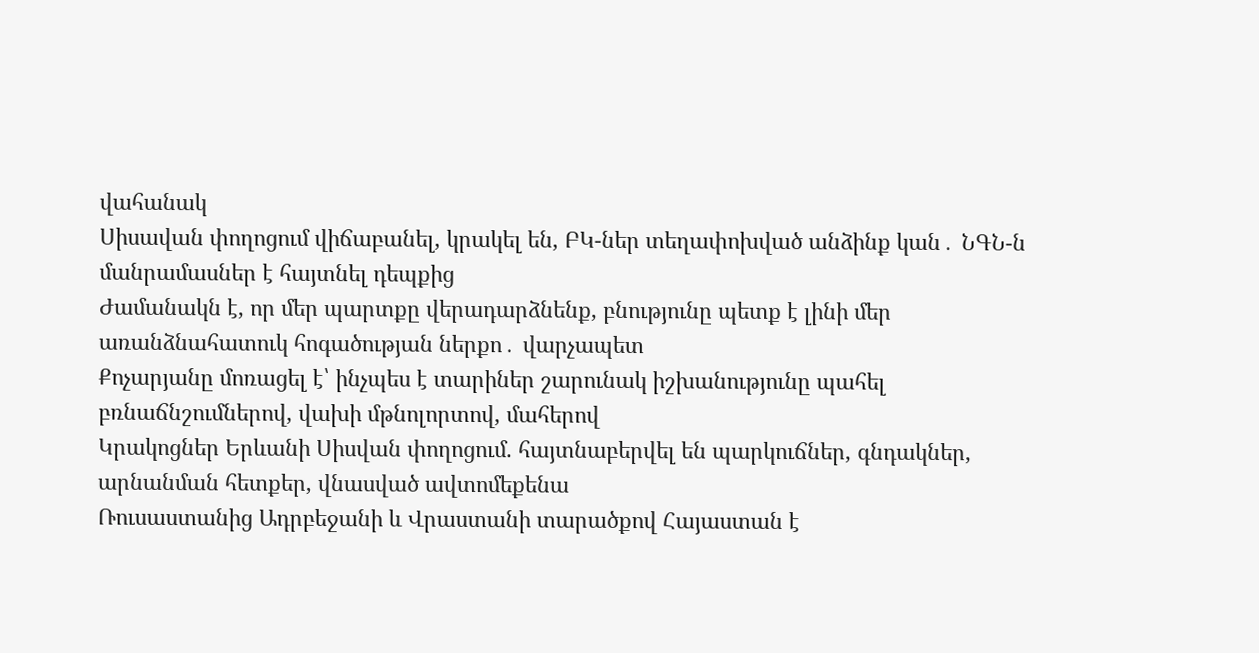վահանակ
Սիսավան փողոցում վիճաբանել, կրակել են, ԲԿ-ներ տեղափոխված անձինք կան․ ՆԳՆ-ն մանրամասներ է հայտնել դեպքից
Ժամանակն է, որ մեր պարտքը վերադարձնենք, բնությունը պետք է լինի մեր առանձնահատուկ հոգածության ներքո․ վարչապետ
Քոչարյանը մոռացել է՝ ինչպես է տարիներ շարունակ իշխանությունը պահել բռնաճնշումներով, վախի մթնոլորտով, մահերով
Կրակոցներ Երևանի Սիսվան փողոցում. հայտնաբերվել են պարկուճներ, գնդակներ, արնանման հետքեր, վնասված ավտոմեքենա
Ռուսաստանից Ադրբեջանի և Վրաստանի տարածքով Հայաստան է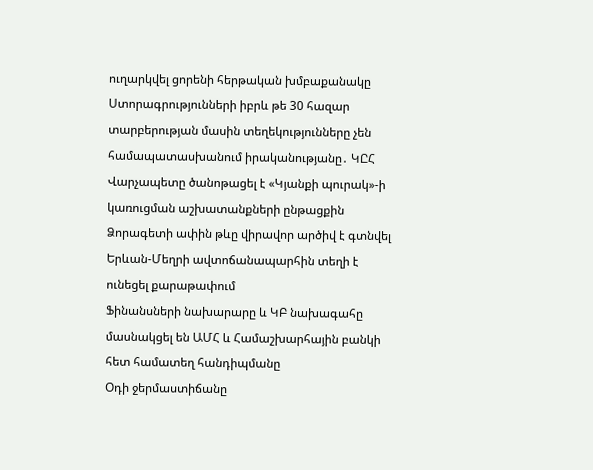ուղարկվել ցորենի հերթական խմբաքանակը
Ստորագրությունների իբրև թե 30 հազար տարբերության մասին տեղեկությունները չեն համապատասխանում իրականությանը․ ԿԸՀ
Վարչապետը ծանոթացել է «Կյանքի պուրակ»-ի կառուցման աշխատանքների ընթացքին
Ձորագետի ափին թևը վիրավոր արծիվ է գտնվել
Երևան-Մեղրի ավտոճանապարհին տեղի է ունեցել քարաթափում
Ֆինանսների նախարարը և ԿԲ նախագահը մասնակցել են ԱՄՀ և Համաշխարհային բանկի հետ համատեղ հանդիպմանը
Օդի ջերմաստիճանը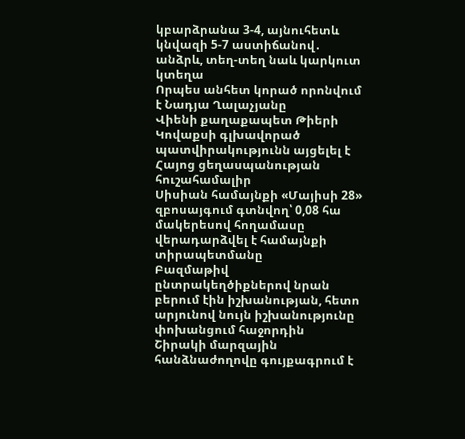կբարձրանա 3-4, այնուհետև կնվազի 5-7 աստիճանով․ անձրև, տեղ-տեղ նաև կարկուտ կտեղա
Որպես անհետ կորած որոնվում է Նադյա Ղալաչյանը
Վիենի քաղաքապետ Թիերի Կովաքսի գլխավորած պատվիրակությունն այցելել է Հայոց ցեղասպանության հուշահամալիր
Սիսիան համայնքի «Մայիսի 28» զբոսայգում գտնվող՝ 0,08 հա մակերեսով հողամասը վերադարձվել է համայնքի տիրապետմանը
Բազմաթիվ ընտրակեղծիքներով նրան բերում էին իշխանության, հետո արյունով նույն իշխանությունը փոխանցում հաջորդին
Շիրակի մարզային հանձնաժողովը գույքագրում է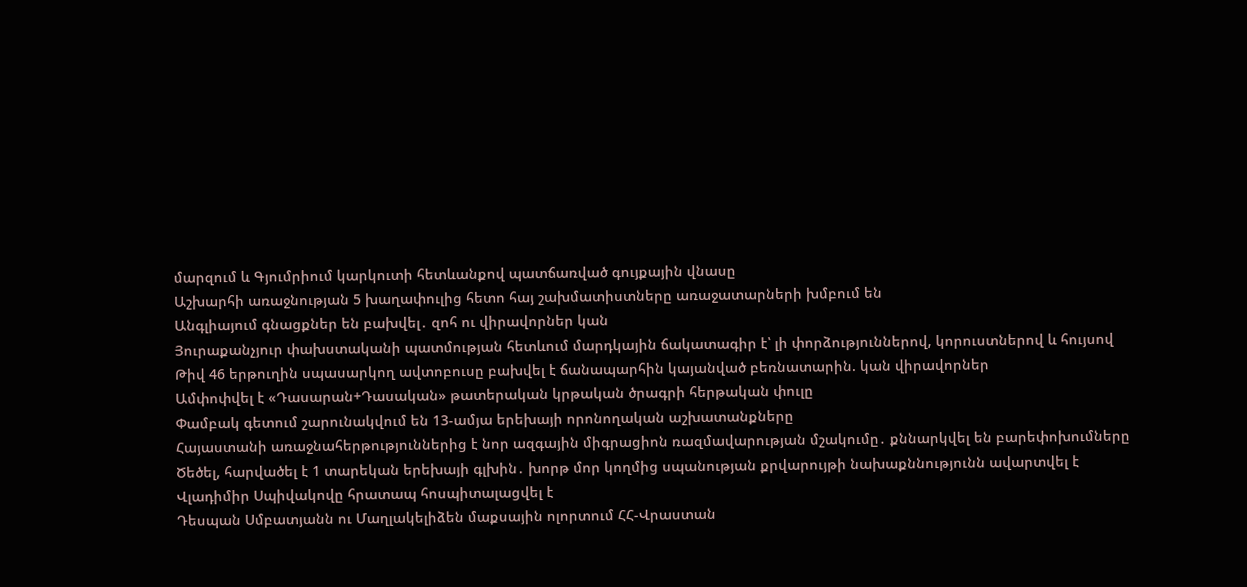մարզում և Գյումրիում կարկուտի հետևանքով պատճառված գույքային վնասը
Աշխարհի առաջնության 5 խաղափուլից հետո հայ շախմատիստները առաջատարների խմբում են
Անգլիայում գնացքներ են բախվել․ զոհ ու վիրավորներ կան
Յուրաքանչյուր փախստականի պատմության հետևում մարդկային ճակատագիր է՝ լի փորձություններով, կորուստներով և հույսով
Թիվ 46 երթուղին սպասարկող ավտոբուսը բախվել է ճանապարհին կայանված բեռնատարին. կան վիրավորներ
Ամփոփվել է «Դասարան+Դասական» թատերական կրթական ծրագրի հերթական փուլը
Փամբակ գետում շարունակվում են 13-ամյա երեխայի որոնողական աշխատանքները
Հայաստանի առաջնահերթություններից է նոր ազգային միգրացիոն ռազմավարության մշակումը․ քննարկվել են բարեփոխումները
Ծեծել, հարվածել է 1 տարեկան երեխայի գլխին․ խորթ մոր կողմից սպանության քրվարույթի նախաքննությունն ավարտվել է
Վլադիմիր Սպիվակովը հրատապ հոսպիտալացվել է
Դեսպան Սմբատյանն ու Մաղլակելիձեն մաքսային ոլորտում ՀՀ-Վրաստան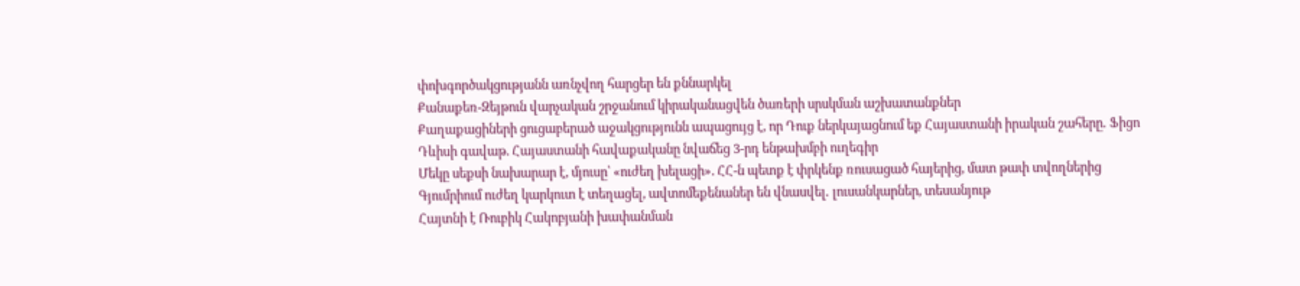փոխգործակցությանն առնչվող հարցեր են քննարկել
Քանաքեռ-Զեյթուն վարչական շրջանում կիրականացվեն ծառերի սրսկման աշխատանքներ
Քաղաքացիների ցուցաբերած աջակցությունն ապացույց է, որ Դուք ներկայացնում եք Հայաստանի իրական շահերը․ Ֆիցո
Դևիսի գավաթ. Հայաստանի հավաքականը նվաճեց 3-րդ ենթախմբի ուղեգիր
Մեկը սեքսի նախարար է, մյուսը՝ «ուժեղ խելացի». ՀՀ-ն պետք է փրկենք ռուսացած հայերից, մատ թափ տվողներից
Գյումրիում ուժեղ կարկուտ է տեղացել, ավտոմեքենաներ են վնասվել․ լուսանկարներ, տեսանյութ
Հայտնի է Ռուբիկ Հակոբյանի խափանման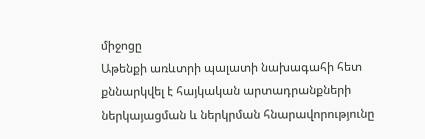միջոցը
Աթենքի առևտրի պալատի նախագահի հետ քննարկվել է հայկական արտադրանքների ներկայացման և ներկրման հնարավորությունը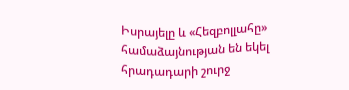Իսրայելը և «Հեզբոլլահը» համաձայնության են եկել հրադադարի շուրջ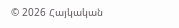© 2026 Հայկական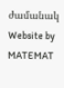ժամանակ
Website by MATEMAT